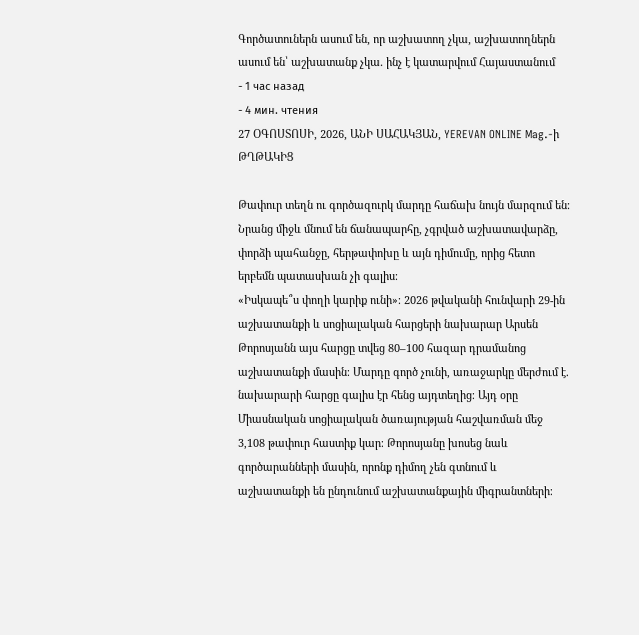Գործատուներն ասում են, որ աշխատող չկա, աշխատողներն ասում են՝ աշխատանք չկա. ինչ է կատարվում Հայաստանում
- 1 час назад
- 4 мин. чтения
27 ՕԳՈՍՏՈՍԻ, 2026, ԱՆԻ ՍԱՀԱԿՅԱՆ, YEREVAN ONLINE Mag.-ի ԹՂԹԱԿԻՑ

Թափուր տեղն ու գործազուրկ մարդը հաճախ նույն մարզում են։ Նրանց միջև մնում են ճանապարհը, չգրված աշխատավարձը, փորձի պահանջը, հերթափոխը և այն դիմումը, որից հետո երբեմն պատասխան չի գալիս։
«Իսկապե՞ս փողի կարիք ունի»։ 2026 թվականի հունվարի 29-ին աշխատանքի և սոցիալական հարցերի նախարար Արսեն Թորոսյանն այս հարցը տվեց 80–100 հազար դրամանոց աշխատանքի մասին։ Մարդը գործ չունի, առաջարկը մերժում է. նախարարի հարցը գալիս էր հենց այդտեղից։ Այդ օրը Միասնական սոցիալական ծառայության հաշվառման մեջ 3,108 թափուր հաստիք կար։ Թորոսյանը խոսեց նաև գործարանների մասին, որոնք դիմող չեն գտնում և աշխատանքի են ընդունում աշխատանքային միգրանտների։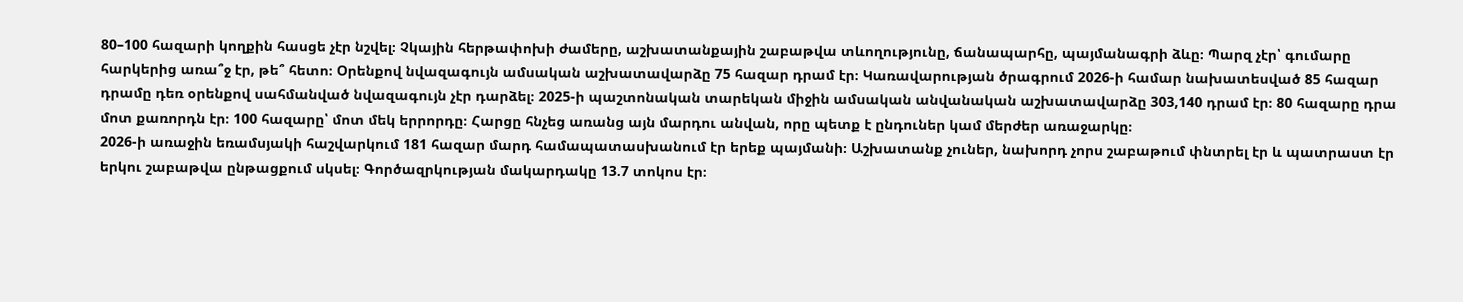80–100 հազարի կողքին հասցե չէր նշվել։ Չկային հերթափոխի ժամերը, աշխատանքային շաբաթվա տևողությունը, ճանապարհը, պայմանագրի ձևը։ Պարզ չէր՝ գումարը հարկերից առա՞ջ էր, թե՞ հետո։ Օրենքով նվազագույն ամսական աշխատավարձը 75 հազար դրամ էր։ Կառավարության ծրագրում 2026-ի համար նախատեսված 85 հազար դրամը դեռ օրենքով սահմանված նվազագույն չէր դարձել։ 2025-ի պաշտոնական տարեկան միջին ամսական անվանական աշխատավարձը 303,140 դրամ էր։ 80 հազարը դրա մոտ քառորդն էր։ 100 հազարը՝ մոտ մեկ երրորդը։ Հարցը հնչեց առանց այն մարդու անվան, որը պետք է ընդուներ կամ մերժեր առաջարկը։
2026-ի առաջին եռամսյակի հաշվարկում 181 հազար մարդ համապատասխանում էր երեք պայմանի։ Աշխատանք չուներ, նախորդ չորս շաբաթում փնտրել էր և պատրաստ էր երկու շաբաթվա ընթացքում սկսել։ Գործազրկության մակարդակը 13.7 տոկոս էր։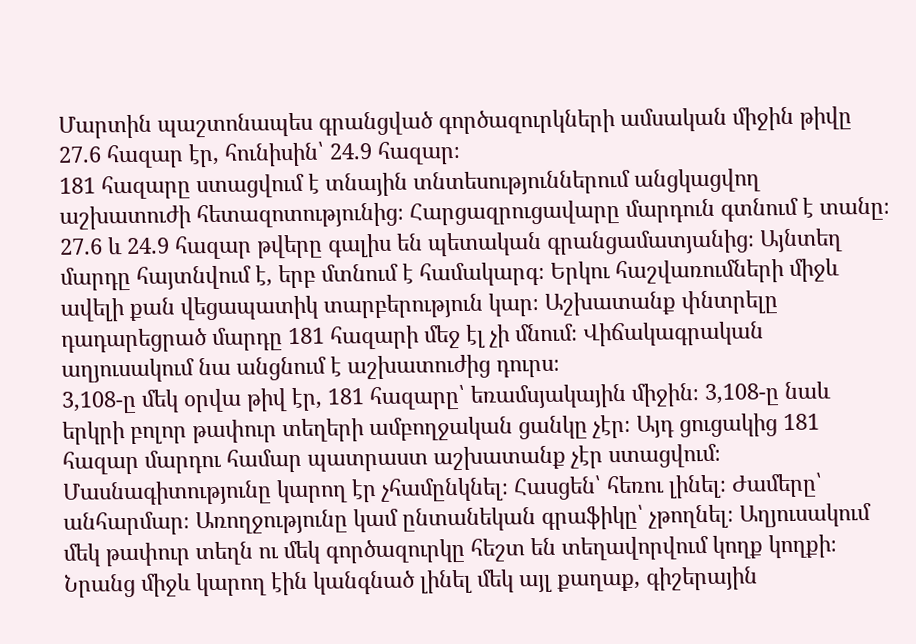Մարտին պաշտոնապես գրանցված գործազուրկների ամսական միջին թիվը 27.6 հազար էր, հունիսին՝ 24.9 հազար։
181 հազարը ստացվում է տնային տնտեսություններում անցկացվող աշխատուժի հետազոտությունից։ Հարցազրուցավարը մարդուն գտնում է տանը։ 27.6 և 24.9 հազար թվերը գալիս են պետական գրանցամատյանից։ Այնտեղ մարդը հայտնվում է, երբ մտնում է համակարգ։ Երկու հաշվառումների միջև ավելի քան վեցապատիկ տարբերություն կար։ Աշխատանք փնտրելը դադարեցրած մարդը 181 հազարի մեջ էլ չի մնում։ Վիճակագրական աղյուսակում նա անցնում է աշխատուժից դուրս։
3,108-ը մեկ օրվա թիվ էր, 181 հազարը՝ եռամսյակային միջին։ 3,108-ը նաև երկրի բոլոր թափուր տեղերի ամբողջական ցանկը չէր։ Այդ ցուցակից 181 հազար մարդու համար պատրաստ աշխատանք չէր ստացվում։ Մասնագիտությունը կարող էր չհամընկնել։ Հասցեն՝ հեռու լինել։ Ժամերը՝ անհարմար։ Առողջությունը կամ ընտանեկան գրաֆիկը՝ չթողնել։ Աղյուսակում մեկ թափուր տեղն ու մեկ գործազուրկը հեշտ են տեղավորվում կողք կողքի։ Նրանց միջև կարող էին կանգնած լինել մեկ այլ քաղաք, գիշերային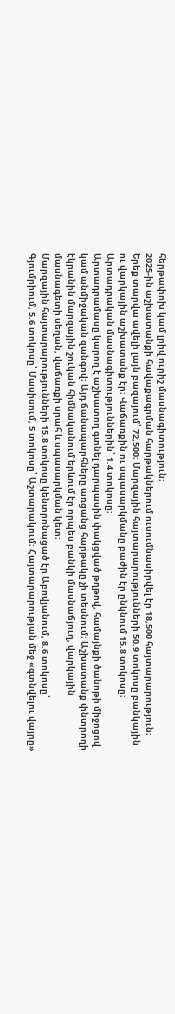հերթափոխ կամ լրիվ ուրիշ մասնագիտություն։
2025-ին աշխատանքի հավաքագրման հարթակներում ուսումնասիրվել էր 18,500 հայտարարություն։ Երեք տարվա ավելի լայն բազայում՝ 72,500։ Մարզային հայտարարությունների 50.9 տոկոսը բանկային ու վարկային աշխատանք էր։ Վաճառքին ու սպասարկմանը բաժին էր ընկնում 15.8 տոկոսը։ Արտադրական մասնագիտություններին՝ 1.4 տոկոսը։
Արտադրամասը կարող է աշխատող գտնել դարպասին փակցված թղթով, համայնքի ծանոթի միջոցով կամ անմիջական զանգով։ Այդ ճանապարհները առցանց հարթակը չի տեսնում։ Աշխատանք փնտրողի էկրանին մարզային շուկան հիմնականում երևում էր որպես բանկի մասնաճյուղ, վարկային մասնագետի սեղան, վաճառքի սրահ և սպասարկման կետ։
Մարզային հայտարարությունների 15.8 տոկոսը կենտրոնացած էր Աբովյանում, 8.6 տոկոսը՝ Գյումրիում, 5.6 տոկոսը՝ Մասիսում, 5 տոկոսը՝ Աշտարակում։ Հայտարարության մեջ «գտնվելու վայրը»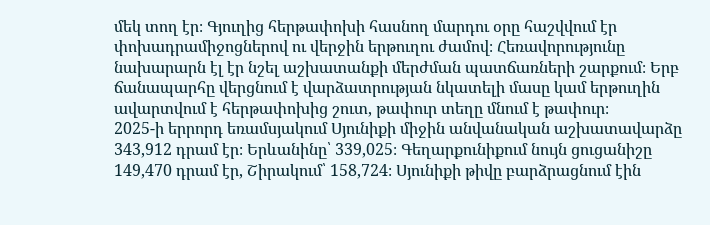մեկ տող էր։ Գյուղից հերթափոխի հասնող մարդու օրը հաշվվում էր փոխադրամիջոցներով ու վերջին երթուղու ժամով։ Հեռավորությունը նախարարն էլ էր նշել աշխատանքի մերժման պատճառների շարքում։ Երբ ճանապարհը վերցնում է վարձատրության նկատելի մասը կամ երթուղին ավարտվում է հերթափոխից շուտ, թափուր տեղը մնում է թափուր։
2025-ի երրորդ եռամսյակում Սյունիքի միջին անվանական աշխատավարձը 343,912 դրամ էր։ Երևանինը՝ 339,025։ Գեղարքունիքում նույն ցուցանիշը 149,470 դրամ էր, Շիրակում՝ 158,724։ Սյունիքի թիվը բարձրացնում էին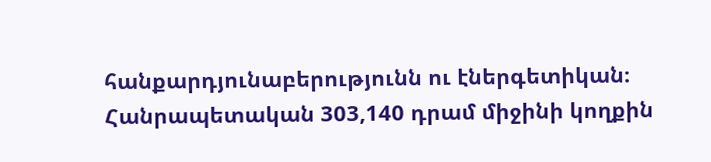հանքարդյունաբերությունն ու էներգետիկան։ Հանրապետական 303,140 դրամ միջինի կողքին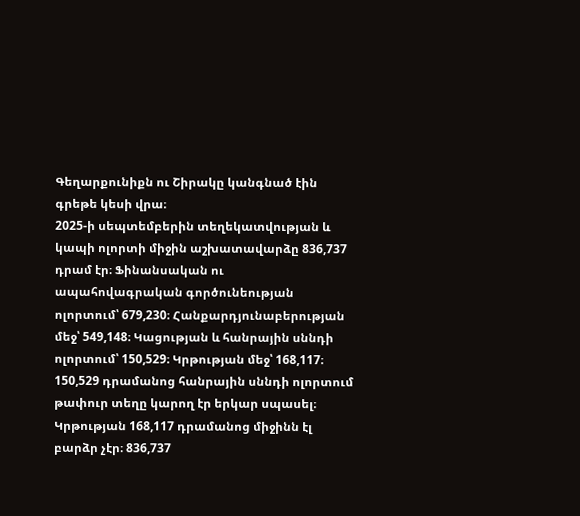Գեղարքունիքն ու Շիրակը կանգնած էին գրեթե կեսի վրա։
2025-ի սեպտեմբերին տեղեկատվության և կապի ոլորտի միջին աշխատավարձը 836,737 դրամ էր։ Ֆինանսական ու ապահովագրական գործունեության ոլորտում՝ 679,230։ Հանքարդյունաբերության մեջ՝ 549,148։ Կացության և հանրային սննդի ոլորտում՝ 150,529։ Կրթության մեջ՝ 168,117։
150,529 դրամանոց հանրային սննդի ոլորտում թափուր տեղը կարող էր երկար սպասել։ Կրթության 168,117 դրամանոց միջինն էլ բարձր չէր։ 836,737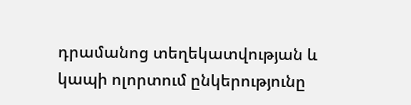դրամանոց տեղեկատվության և կապի ոլորտում ընկերությունը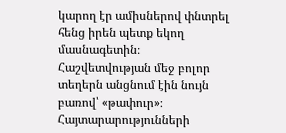կարող էր ամիսներով փնտրել հենց իրեն պետք եկող մասնագետին։ Հաշվետվության մեջ բոլոր տեղերն անցնում էին նույն բառով՝ «թափուր»։
Հայտարարությունների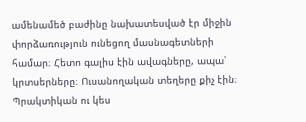ամենամեծ բաժինը նախատեսված էր միջին փորձառություն ունեցող մասնագետների համար։ Հետո գալիս էին ավագները, ապա՝ կրտսերները։ Ուսանողական տեղերը քիչ էին։ Պրակտիկան ու կես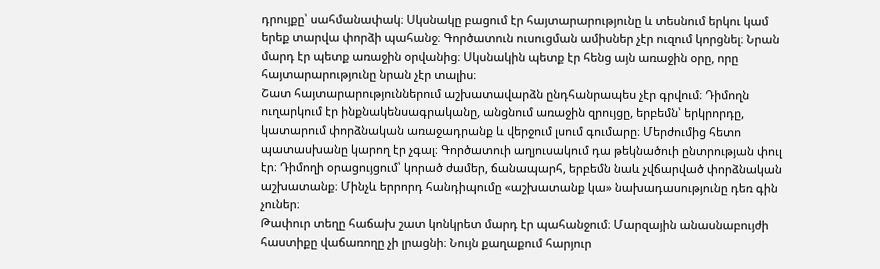դրույքը՝ սահմանափակ։ Սկսնակը բացում էր հայտարարությունը և տեսնում երկու կամ երեք տարվա փորձի պահանջ։ Գործատուն ուսուցման ամիսներ չէր ուզում կորցնել։ Նրան մարդ էր պետք առաջին օրվանից։ Սկսնակին պետք էր հենց այն առաջին օրը, որը հայտարարությունը նրան չէր տալիս։
Շատ հայտարարություններում աշխատավարձն ընդհանրապես չէր գրվում։ Դիմողն ուղարկում էր ինքնակենսագրականը, անցնում առաջին զրույցը, երբեմն՝ երկրորդը, կատարում փորձնական առաջադրանք և վերջում լսում գումարը։ Մերժումից հետո պատասխանը կարող էր չգալ։ Գործատուի աղյուսակում դա թեկնածուի ընտրության փուլ էր։ Դիմողի օրացույցում՝ կորած ժամեր, ճանապարհ, երբեմն նաև չվճարված փորձնական աշխատանք։ Մինչև երրորդ հանդիպումը «աշխատանք կա» նախադասությունը դեռ գին չուներ։
Թափուր տեղը հաճախ շատ կոնկրետ մարդ էր պահանջում։ Մարզային անասնաբույժի հաստիքը վաճառողը չի լրացնի։ Նույն քաղաքում հարյուր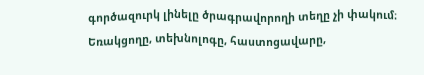գործազուրկ լինելը ծրագրավորողի տեղը չի փակում։ Եռակցողը, տեխնոլոգը, հաստոցավարը,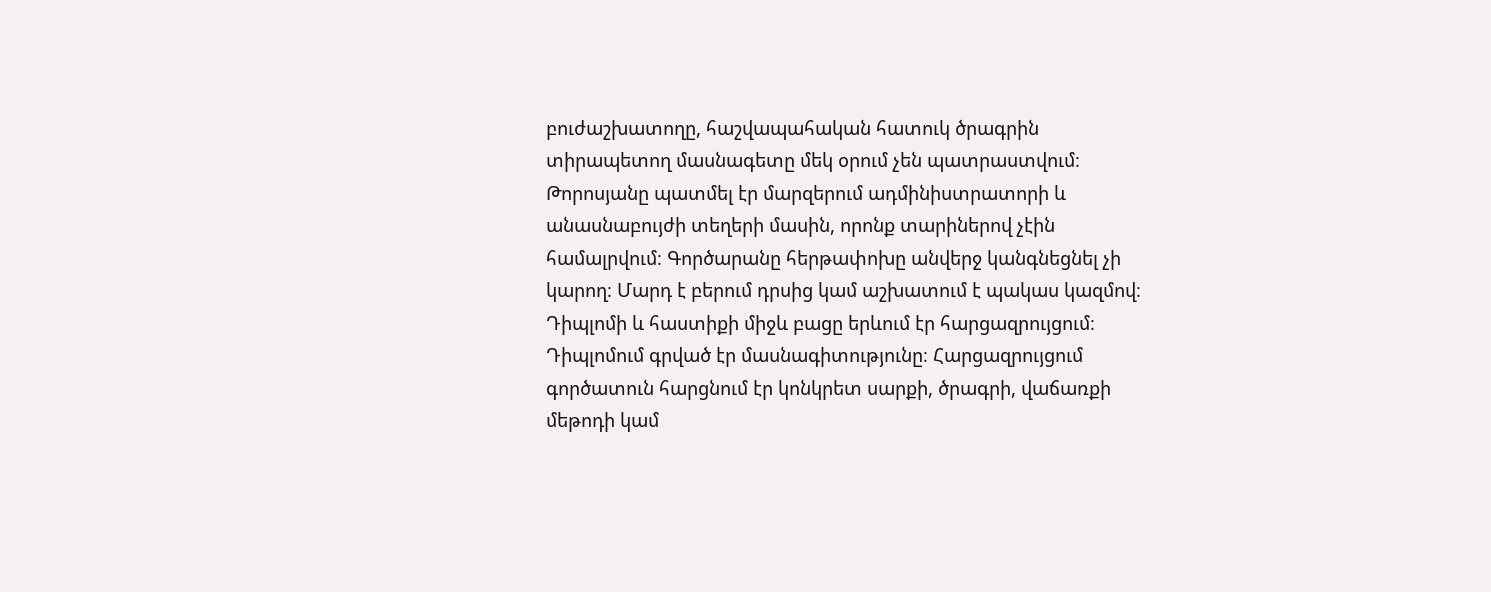բուժաշխատողը, հաշվապահական հատուկ ծրագրին տիրապետող մասնագետը մեկ օրում չեն պատրաստվում։ Թորոսյանը պատմել էր մարզերում ադմինիստրատորի և անասնաբույժի տեղերի մասին, որոնք տարիներով չէին համալրվում։ Գործարանը հերթափոխը անվերջ կանգնեցնել չի կարող։ Մարդ է բերում դրսից կամ աշխատում է պակաս կազմով։
Դիպլոմի և հաստիքի միջև բացը երևում էր հարցազրույցում։ Դիպլոմում գրված էր մասնագիտությունը։ Հարցազրույցում գործատուն հարցնում էր կոնկրետ սարքի, ծրագրի, վաճառքի մեթոդի կամ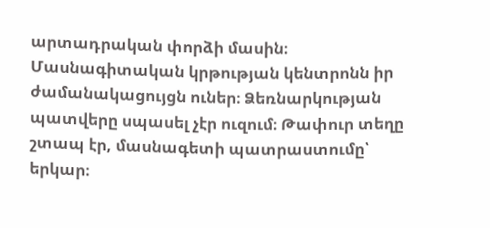արտադրական փորձի մասին։ Մասնագիտական կրթության կենտրոնն իր ժամանակացույցն ուներ։ Ձեռնարկության պատվերը սպասել չէր ուզում։ Թափուր տեղը շտապ էր, մասնագետի պատրաստումը՝ երկար։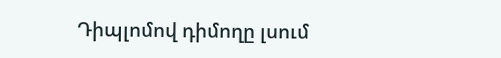Դիպլոմով դիմողը լսում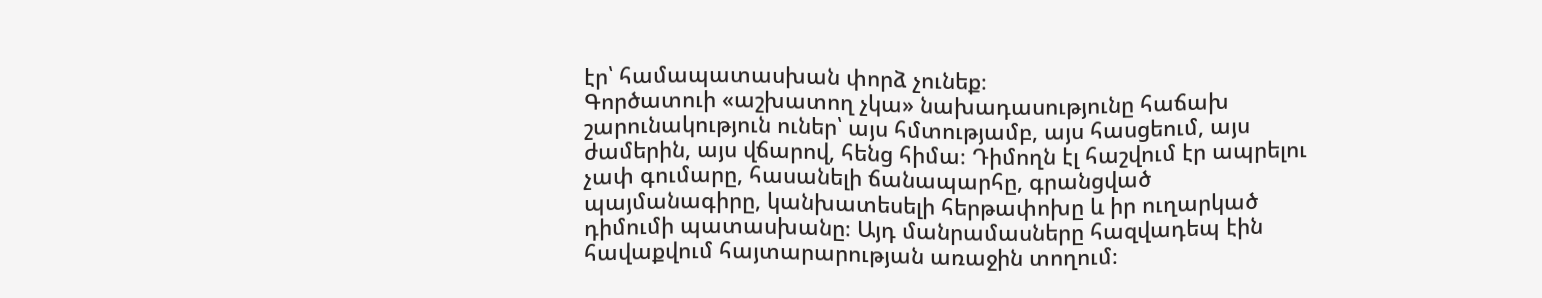էր՝ համապատասխան փորձ չունեք։
Գործատուի «աշխատող չկա» նախադասությունը հաճախ շարունակություն ուներ՝ այս հմտությամբ, այս հասցեում, այս ժամերին, այս վճարով, հենց հիմա։ Դիմողն էլ հաշվում էր ապրելու չափ գումարը, հասանելի ճանապարհը, գրանցված պայմանագիրը, կանխատեսելի հերթափոխը և իր ուղարկած դիմումի պատասխանը։ Այդ մանրամասները հազվադեպ էին հավաքվում հայտարարության առաջին տողում։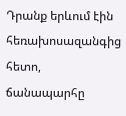Դրանք երևում էին հեռախոսազանգից հետո, ճանապարհը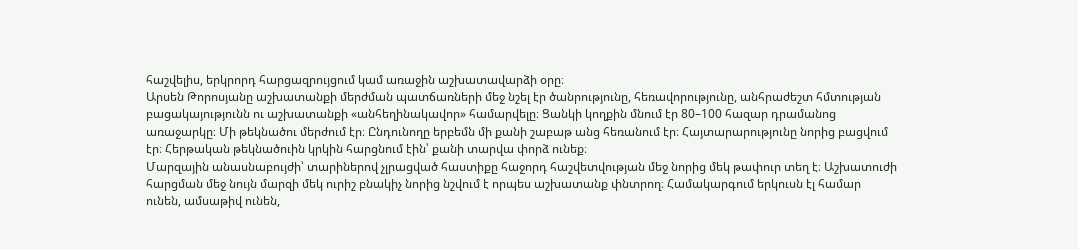հաշվելիս, երկրորդ հարցազրույցում կամ առաջին աշխատավարձի օրը։
Արսեն Թորոսյանը աշխատանքի մերժման պատճառների մեջ նշել էր ծանրությունը, հեռավորությունը, անհրաժեշտ հմտության բացակայությունն ու աշխատանքի «անհեղինակավոր» համարվելը։ Ցանկի կողքին մնում էր 80–100 հազար դրամանոց առաջարկը։ Մի թեկնածու մերժում էր։ Ընդունողը երբեմն մի քանի շաբաթ անց հեռանում էր։ Հայտարարությունը նորից բացվում էր։ Հերթական թեկնածուին կրկին հարցնում էին՝ քանի տարվա փորձ ունեք։
Մարզային անասնաբույժի՝ տարիներով չլրացված հաստիքը հաջորդ հաշվետվության մեջ նորից մեկ թափուր տեղ է։ Աշխատուժի հարցման մեջ նույն մարզի մեկ ուրիշ բնակիչ նորից նշվում է որպես աշխատանք փնտրող։ Համակարգում երկուսն էլ համար ունեն, ամսաթիվ ունեն,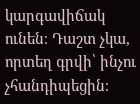կարգավիճակ ունեն։ Դաշտ չկա, որտեղ գրվի՝ ինչու չհանդիպեցին։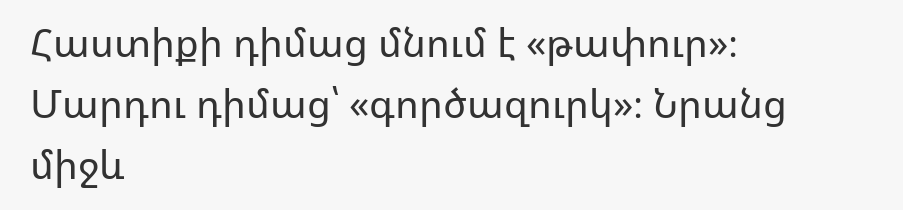Հաստիքի դիմաց մնում է «թափուր»։ Մարդու դիմաց՝ «գործազուրկ»։ Նրանց միջև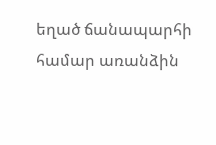եղած ճանապարհի համար առանձին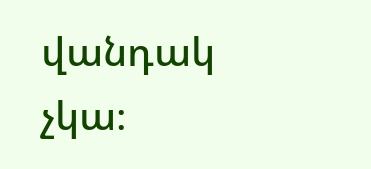վանդակ չկա։